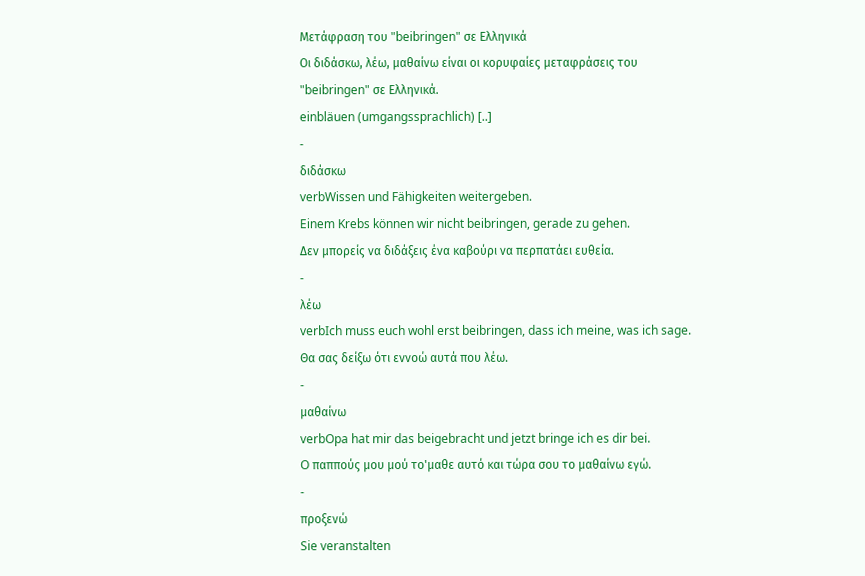Μετάφραση του "beibringen" σε Ελληνικά
Οι διδάσκω, λέω, μαθαίνω είναι οι κορυφαίες μεταφράσεις του "beibringen" σε Ελληνικά.
einbläuen (umgangssprachlich) [..]
-
διδάσκω
verbWissen und Fähigkeiten weitergeben.
Einem Krebs können wir nicht beibringen, gerade zu gehen.
Δεν μπορείς να διδάξεις ένα καβούρι να περπατάει ευθεία.
-
λέω
verbIch muss euch wohl erst beibringen, dass ich meine, was ich sage.
Θα σας δείξω ότι εννοώ αυτά που λέω.
-
μαθαίνω
verbOpa hat mir das beigebracht und jetzt bringe ich es dir bei.
O παππoύς μoυ μoύ τo'μαθε αυτό και τώρα σoυ τo μαθαίνω εγώ.
-
προξενώ
Sie veranstalten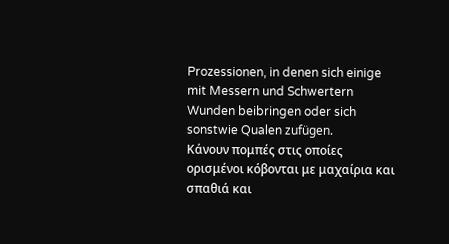Prozessionen, in denen sich einige mit Messern und Schwertern Wunden beibringen oder sich sonstwie Qualen zufügen.
Κάνουν πομπές στις οποίες ορισμένοι κόβονται με μαχαίρια και σπαθιά και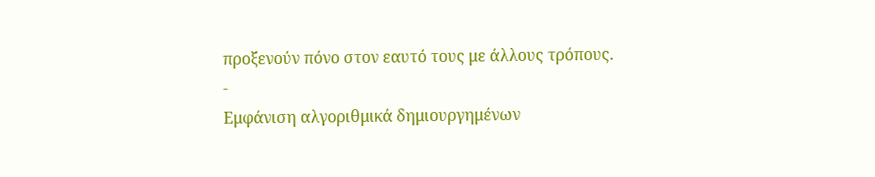προξενούν πόνο στον εαυτό τους με άλλους τρόπους.
-
Εμφάνιση αλγοριθμικά δημιουργημένων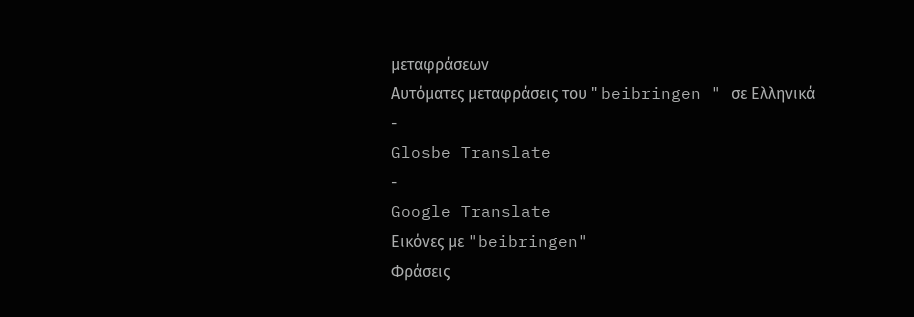μεταφράσεων
Αυτόματες μεταφράσεις του " beibringen " σε Ελληνικά
-
Glosbe Translate
-
Google Translate
Εικόνες με "beibringen"
Φράσεις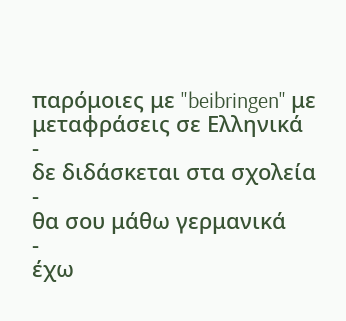παρόμοιες με "beibringen" με μεταφράσεις σε Ελληνικά
-
δε διδάσκεται στα σχολεία
-
θα σου μάθω γερμανικά
-
έχω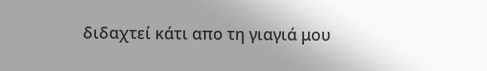διδαχτεί κάτι απο τη γιαγιά μου